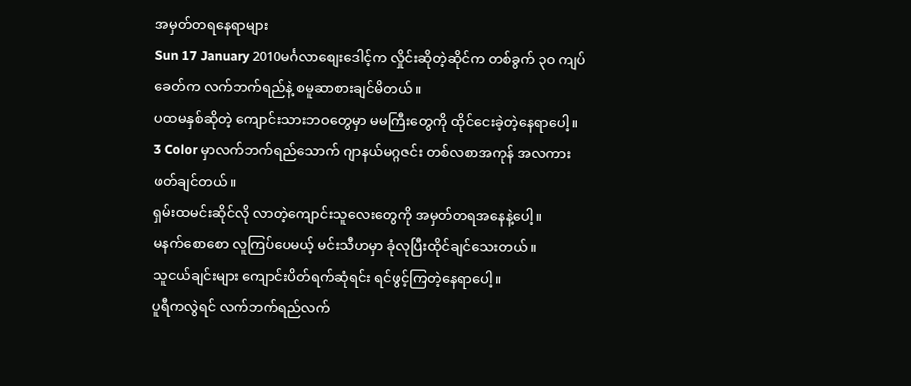အမှတ်တရနေရာများ
Sun 17 January 2010မင်္ဂလာစျေးဒေါင့်က လှိုင်းဆိုတဲ့ဆိုင်က တစ်ခွက် ၃ဝ ကျပ်ခေတ်က လက်ဘက်ရည်နဲ့ စမူဆာစားချင်မိတယ်။
ပထမနှစ်ဆိုတဲ့ ကျောင်းသားဘဝတွေမှာ မမကြီးတွေကို ထိုင်ငေးခဲ့တဲ့နေရာပေါ့။
3 Color မှာလက်ဘက်ရည်သောက် ဂျာနယ်မဂ္ဂဇင်း တစ်လစာအကုန် အလကားဖတ်ချင်တယ်။
ရှမ်းထမင်းဆိုင်လို လာတဲ့ကျောင်းသူလေးတွေကို အမှတ်တရအနေနဲ့ပေါ့။
မနက်စောစော လူကြပ်ပေမယ့် မင်းသီဟမှာ ခုံလုပြီးထိုင်ချင်သေးတယ်။
သူငယ်ချင်းများ ကျောင်းပိတ်ရက်ဆုံရင်း ရင်ဖွင့်ကြတဲ့နေရာပေါ့။
ပူရီကလွဲရင် လက်ဘက်ရည်လက်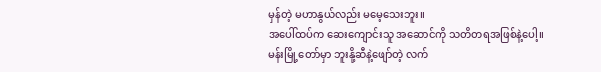မှန်တဲ့ မဟာနွယ်လည်း မမေ့သေးဘူး။
အပေါ်ထပ်က ဆေးကျောင်းသူ အဆောင်ကို သတိတရအဖြစ်နဲ့ပေါ့။
မန်းမြို့တော်မှာ ဘူးနို့ဆီနဲ့ဖျော်တဲ့ လက်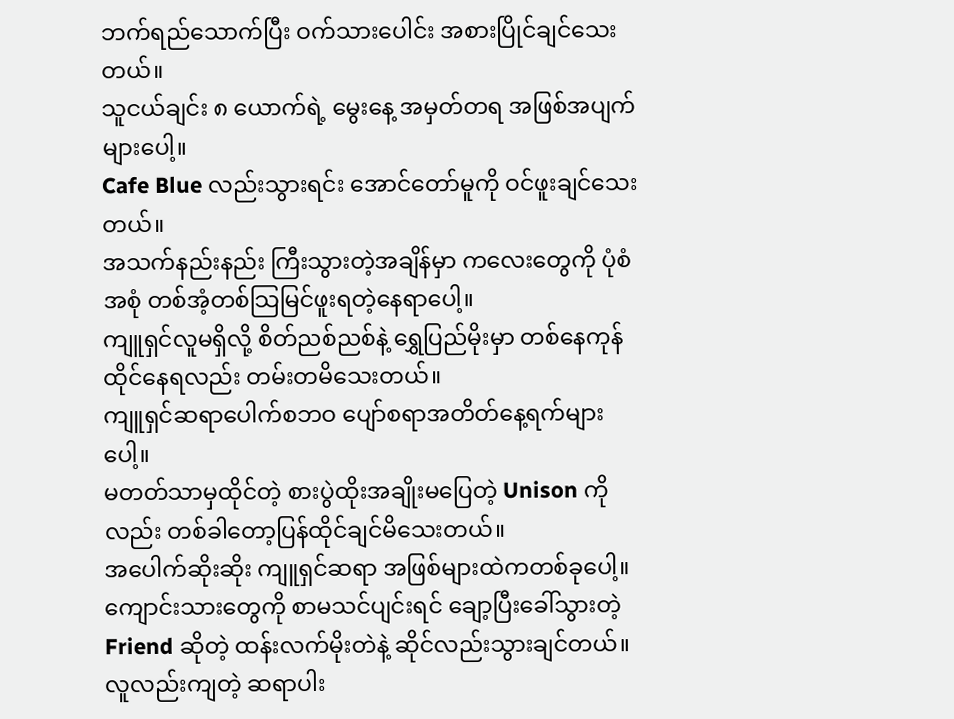ဘက်ရည်သောက်ပြီး ဝက်သားပေါင်း အစားပြိုင်ချင်သေးတယ်။
သူငယ်ချင်း ၈ ယောက်ရဲ့ မွေးနေ့ အမှတ်တရ အဖြစ်အပျက်များပေါ့။
Cafe Blue လည်းသွားရင်း အောင်တော်မူကို ဝင်ဖူးချင်သေးတယ်။
အသက်နည်းနည်း ကြီးသွားတဲ့အချိန်မှာ ကလေးတွေကို ပုံစံအစုံ တစ်အံ့တစ်သြမြင်ဖူးရတဲ့နေရာပေါ့။
ကျူရှင်လူမရှိလို့ စိတ်ညစ်ညစ်နဲ့ ရွှေပြည်မိုးမှာ တစ်နေကုန်ထိုင်နေရလည်း တမ်းတမိသေးတယ်။
ကျူရှင်ဆရာပေါက်စဘဝ ပျော်စရာအတိတ်နေ့ရက်များပေါ့။
မတတ်သာမှထိုင်တဲ့ စားပွဲထိုးအချိုးမပြေတဲ့ Unison ကိုလည်း တစ်ခါတော့ပြန်ထိုင်ချင်မိသေးတယ်။
အပေါက်ဆိုးဆိုး ကျူရှင်ဆရာ အဖြစ်များထဲကတစ်ခုပေါ့။
ကျောင်းသားတွေကို စာမသင်ပျင်းရင် ချော့ပြီးခေါ်သွားတဲ့ Friend ဆိုတဲ့ ထန်းလက်မိုးတဲနဲ့ ဆိုင်လည်းသွားချင်တယ်။
လူလည်းကျတဲ့ ဆရာပါး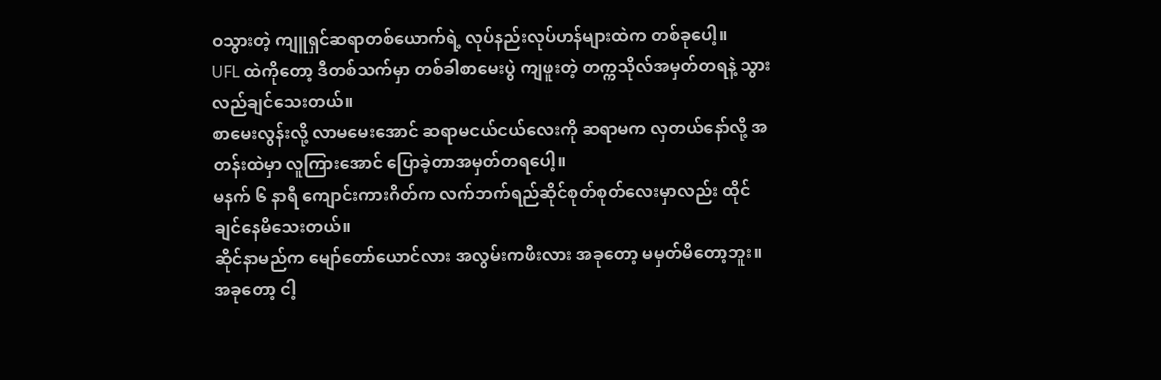ဝသွားတဲ့ ကျူရှင်ဆရာတစ်ယောက်ရဲ့ လုပ်နည်းလုပ်ဟန်များထဲက တစ်ခုပေါ့။
UFL ထဲကိုတော့ ဒီတစ်သက်မှာ တစ်ခါစာမေးပွဲ ကျဖူးတဲ့ တက္ကသိုလ်အမှတ်တရနဲ့ သွားလည်ချင်သေးတယ်။
စာမေးလွန်းလို့ လာမမေးအောင် ဆရာမငယ်ငယ်လေးကို ဆရာမက လှတယ်နော်လို့ အတန်းထဲမှာ လူကြားအောင် ပြောခဲ့တာအမှတ်တရပေါ့။
မနက် ၆ နာရီ ကျောင်းကားဂိတ်က လက်ဘက်ရည်ဆိုင်စုတ်စုတ်လေးမှာလည်း ထိုင်ချင်နေမိသေးတယ်။
ဆိုင်နာမည်က မျော်တော်ယောင်လား အလွမ်းကဖီးလား အခုတော့ မမှတ်မိတော့ဘူး။
အခုတော့ ငါ့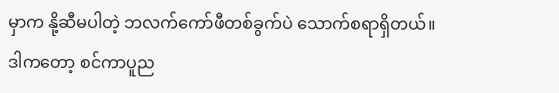မှာက နို့ဆီမပါတဲ့ ဘလက်ကော်ဖီတစ်ခွက်ပဲ သောက်စရာရှိတယ်။
ဒါကတော့ စင်ကာပူည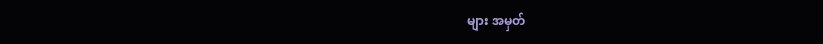များ အမှတ်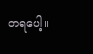တရပေါ့။